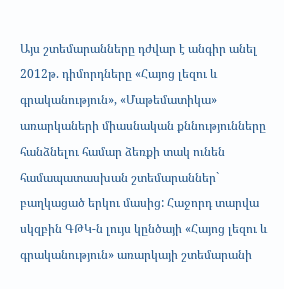Այս շտեմարանները դժվար է անգիր անել
2012թ. դիմորդները «Հայոց լեզու և գրականություն», «Մաթեմատիկա» առարկաների միասնական քննությունները հանձնելու համար ձեռքի տակ ունեն համապատասխան շտեմարաններ` բաղկացած երկու մասից: Հաջորդ տարվա սկզբին ԳԹԿ-ն լույս կընծայի «Հայոց լեզու և գրականություն» առարկայի շտեմարանի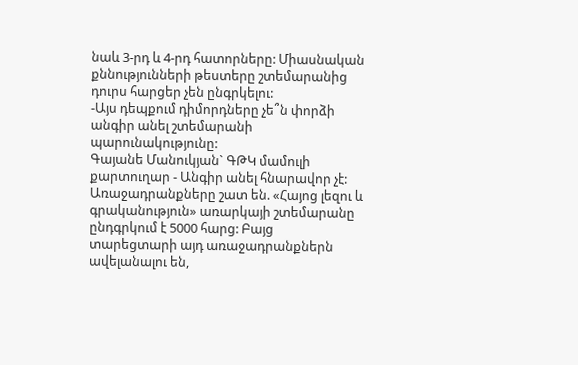նաև 3-րդ և 4-րդ հատորները: Միասնական քննությունների թեստերը շտեմարանից դուրս հարցեր չեն ընգրկելու:
-Այս դեպքում դիմորդները չե՞ն փորձի անգիր անել շտեմարանի պարունակությունը:
Գայանե Մանուկյան` ԳԹԿ մամուլի քարտուղար - Անգիր անել հնարավոր չէ: Առաջադրանքները շատ են. «Հայոց լեզու և գրականություն» առարկայի շտեմարանը ընդգրկում է 5000 հարց: Բայց տարեցտարի այդ առաջադրանքներն ավելանալու են,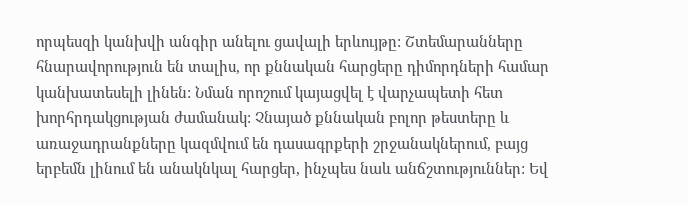որպեսզի կանխվի անգիր անելու ցավալի երևույթը: Շտեմարանները հնարավորություն են տալիս, որ քննական հարցերը դիմորդների համար կանխատեսելի լինեն: Նման որոշում կայացվել է վարչապետի հետ խորհրդակցության ժամանակ: Չնայած քննական բոլոր թեստերը և առաջադրանքները կազմվում են դասագրքերի շրջանակներում, բայց երբեմն լինում են անակնկալ հարցեր, ինչպես նաև անճշտություններ: Եվ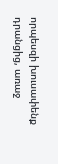որպեսզի խուսափենք դրանցից, առաջ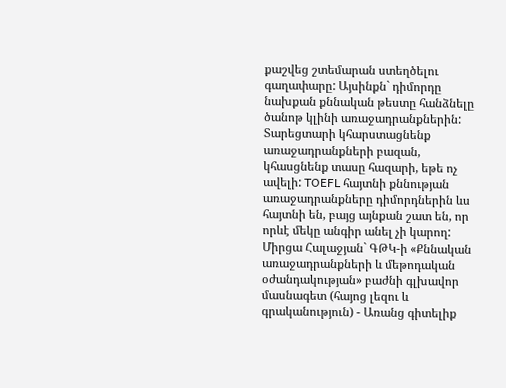քաշվեց շտեմարան ստեղծելու գաղափարը: Այսինքն` դիմորդը նախքան քննական թեստը հանձնելը ծանոթ կլինի առաջադրանքներին: Տարեցտարի կհարստացնենք առաջադրանքների բազան, կհասցնենք տասը հազարի, եթե ոչ ավելի: TOEFL հայտնի քննության առաջադրանքները դիմորդներին ևս հայտնի են, բայց այնքան շատ են, որ որևէ մեկը անգիր անել չի կարող:
Միրցա Հալաջյան` ԳԹԿ-ի «Քննական առաջադրանքների և մեթոդական օժանդակության» բաժնի գլխավոր մասնագետ (հայոց լեզու և գրականություն) - Առանց գիտելիք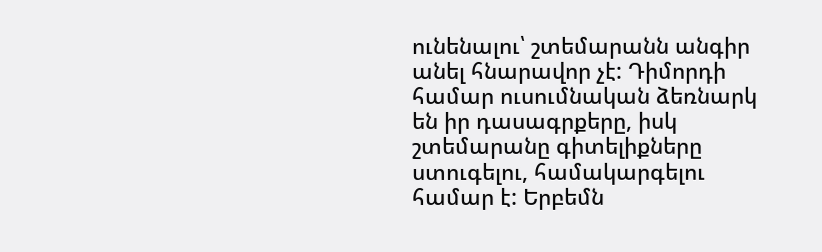ունենալու՝ շտեմարանն անգիր անել հնարավոր չէ: Դիմորդի համար ուսումնական ձեռնարկ են իր դասագրքերը, իսկ շտեմարանը գիտելիքները ստուգելու, համակարգելու համար է: Երբեմն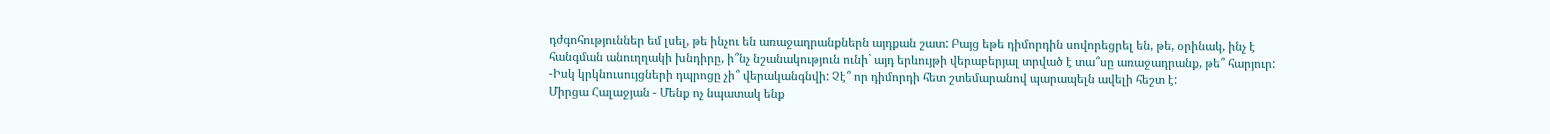դժգոհություններ եմ լսել, թե ինչու են առաջադրանքներն այդքան շատ: Բայց եթե դիմորդին սովորեցրել են, թե, օրինակ, ինչ է հանգման անուղղակի խնդիրը, ի՞նչ նշանակություն ունի` այդ երևույթի վերաբերյալ տրված է տա՞սը առաջադրանք, թե՞ հարյուր:
-Իսկ կրկնուսույցների դպրոցը չի՞ վերականգնվի: Չէ՞ որ դիմորդի հետ շտեմարանով պարապելն ավելի հեշտ է:
Միրցա Հալաջյան - Մենք ոչ նպատակ ենք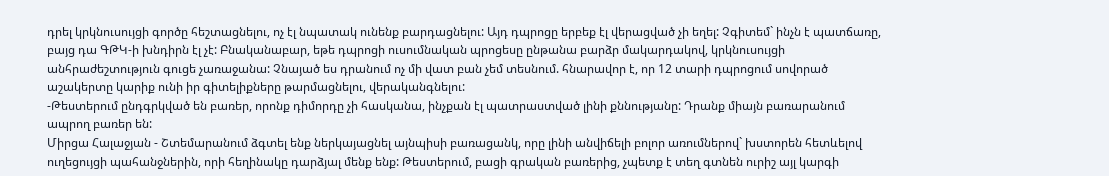դրել կրկնուսույցի գործը հեշտացնելու, ոչ էլ նպատակ ունենք բարդացնելու: Այդ դպրոցը երբեք էլ վերացված չի եղել: Չգիտեմ` ինչն է պատճառը, բայց դա ԳԹԿ-ի խնդիրն էլ չէ: Բնականաբար, եթե դպրոցի ուսումնական պրոցեսը ընթանա բարձր մակարդակով, կրկնուսույցի անհրաժեշտություն գուցե չառաջանա: Չնայած ես դրանում ոչ մի վատ բան չեմ տեսնում. հնարավոր է, որ 12 տարի դպրոցում սովորած աշակերտը կարիք ունի իր գիտելիքները թարմացնելու, վերականգնելու:
-Թեստերում ընդգրկված են բառեր, որոնք դիմորդը չի հասկանա, ինչքան էլ պատրաստված լինի քննությանը: Դրանք միայն բառարանում ապրող բառեր են:
Միրցա Հալաջյան - Շտեմարանում ձգտել ենք ներկայացնել այնպիսի բառացանկ, որը լինի անվիճելի բոլոր առումներով` խստորեն հետևելով ուղեցույցի պահանջներին, որի հեղինակը դարձյալ մենք ենք: Թեստերում, բացի գրական բառերից, չպետք է տեղ գտնեն ուրիշ այլ կարգի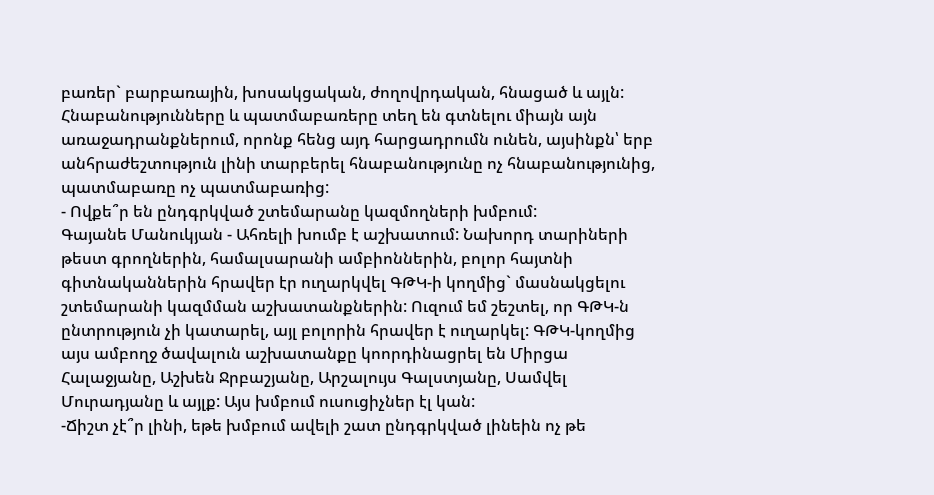բառեր` բարբառային, խոսակցական, ժողովրդական, հնացած և այլն: Հնաբանությունները և պատմաբառերը տեղ են գտնելու միայն այն առաջադրանքներում, որոնք հենց այդ հարցադրումն ունեն, այսինքն՝ երբ անհրաժեշտություն լինի տարբերել հնաբանությունը ոչ հնաբանությունից, պատմաբառը ոչ պատմաբառից:
- Ովքե՞ր են ընդգրկված շտեմարանը կազմողների խմբում:
Գայանե Մանուկյան - Ահռելի խումբ է աշխատում: Նախորդ տարիների թեստ գրողներին, համալսարանի ամբիոններին, բոլոր հայտնի գիտնականներին հրավեր էր ուղարկվել ԳԹԿ-ի կողմից` մասնակցելու շտեմարանի կազմման աշխատանքներին: Ուզում եմ շեշտել, որ ԳԹԿ-ն ընտրություն չի կատարել, այլ բոլորին հրավեր է ուղարկել: ԳԹԿ-կողմից այս ամբողջ ծավալուն աշխատանքը կոորդինացրել են Միրցա Հալաջյանը, Աշխեն Ջրբաշյանը, Արշալույս Գալստյանը, Սամվել Մուրադյանը և այլք: Այս խմբում ուսուցիչներ էլ կան:
-Ճիշտ չէ՞ր լինի, եթե խմբում ավելի շատ ընդգրկված լինեին ոչ թե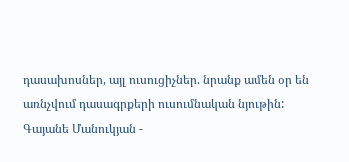դասախոսներ, այլ ուսուցիչներ. նրանք ամեն օր են առնչվում դասագրքերի ուսումնական նյութին:
Գայանե Մանուկյան -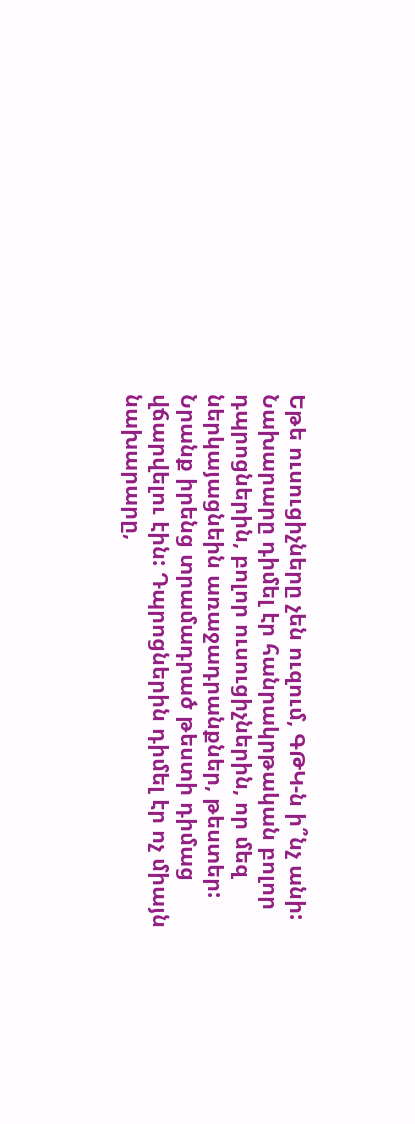Եթե ուսուցիչները չեն ուզում, ԳԹԿ-ն ի՞նչ անի: Նախարարը դիմել էր հանրակրթական բոլոր դպրոցներին, բոլոր ուսուցիչներին, որ մեզ ներկայացնեին առաջադրանքներ, թեստեր: Նրանք իրենց տրամադրած թեստի դիմաց վճարվելու էին: Դպրոցներին դիմել էր ոչ միայն նախարարը,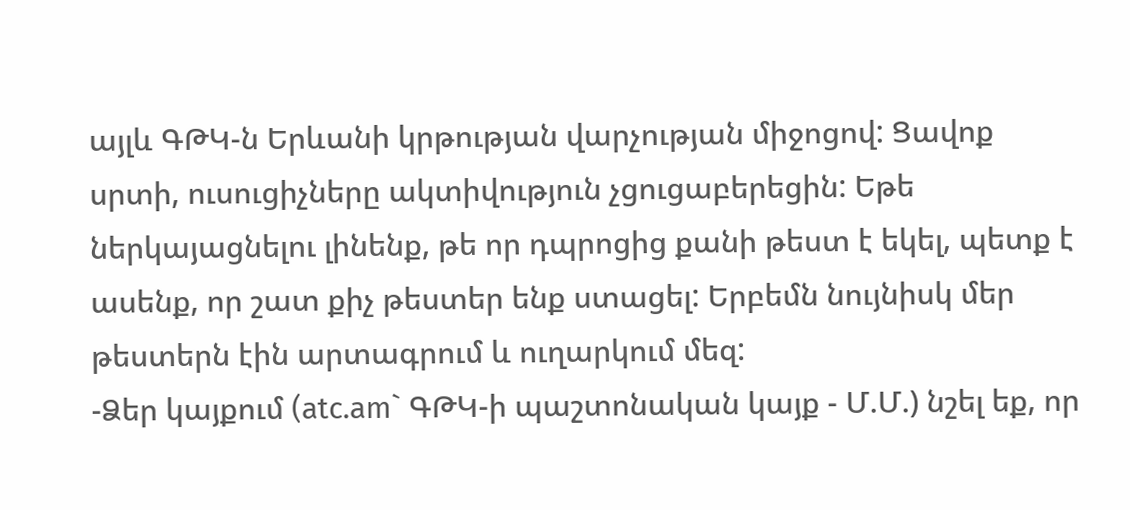այլև ԳԹԿ-ն Երևանի կրթության վարչության միջոցով: Ցավոք սրտի, ուսուցիչները ակտիվություն չցուցաբերեցին: Եթե ներկայացնելու լինենք, թե որ դպրոցից քանի թեստ է եկել, պետք է ասենք, որ շատ քիչ թեստեր ենք ստացել: Երբեմն նույնիսկ մեր թեստերն էին արտագրում և ուղարկում մեզ:
-Ձեր կայքում (atc.am` ԳԹԿ-ի պաշտոնական կայք - Մ.Մ.) նշել եք, որ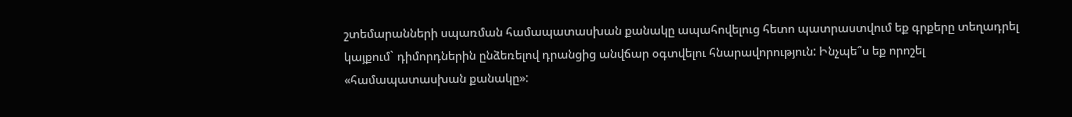շտեմարանների սպառման համապատասխան քանակը ապահովելուց հետո պատրաստվում եք գրքերը տեղադրել կայքում` դիմորդներին ընձեռելով դրանցից անվճար օգտվելու հնարավորություն: Ինչպե՞ս եք որոշել «համապատասխան քանակը»: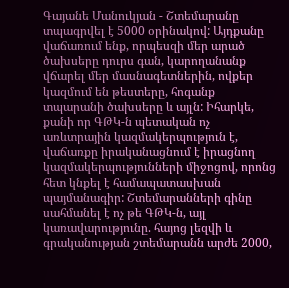Գայանե Մանուկյան - Շտեմարանը տպագրվել է 5000 օրինակով: Այդքանը վաճառում ենք, որպեսզի մեր արած ծախսերը դուրս գան, կարողանանք վճարել մեր մասնագետներին, ովքեր կազմում են թեստերը, հոգանք տպարանի ծախսերը և այլն: Իհարկե, քանի որ ԳԹԿ-ն պետական ոչ առևտրային կազմակերպություն է, վաճառքը իրականացնում է իրացնող կազմակերպությունների միջոցով, որոնց հետ կնքել է համապատասխան պայմանագիր: Շտեմարանների գինը սահմանել է ոչ թե ԳԹԿ-ն, այլ կառավարությունը. հայոց լեզվի և գրականության շտեմարանն արժե 2000,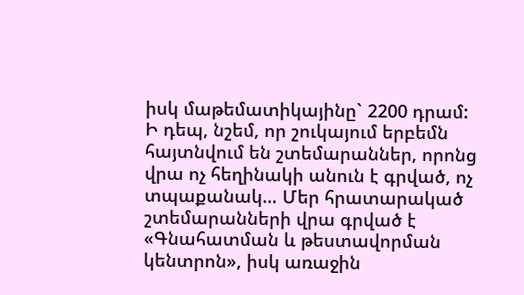իսկ մաթեմատիկայինը` 2200 դրամ: Ի դեպ, նշեմ, որ շուկայում երբեմն հայտնվում են շտեմարաններ, որոնց վրա ոչ հեղինակի անուն է գրված, ոչ տպաքանակ… Մեր հրատարակած շտեմարանների վրա գրված է «Գնահատման և թեստավորման կենտրոն», իսկ առաջին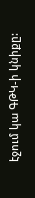էջում կա ԳԹԿ-ի կնիքը: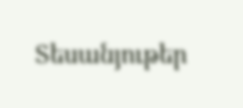Տեսանյութեր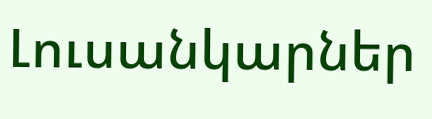Լուսանկարներ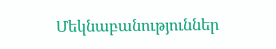Մեկնաբանություններ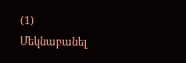(1)
Մեկնաբանել